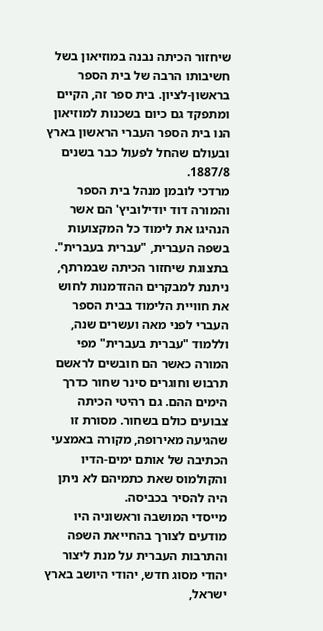שיחזור הכיתה נבנה במוזיאון בשל חשיבותו הרבה של בית הספר בראשון-לציון. בית ספר זה, הקיים ומתפקד גם כיום בשכנות למוזיאון הנו בית הספר העברי הראשון בארץ ובעולם שהחל לפעול כבר בשנים 1887/8.
מרדכי לובמן מנהל בית הספר והמורה דוד יודילוביץ' הם אשר הנהיגו את לימוד כל המקצועות בשפה העברית, "עברית בעברית".
בתצוגת שיחזור הכיתה שבמרתף, ניתנת למבקרים ההזדמנות לחוש את חוויית הלימוד בבית הספר העברי לפני מאה ועשרים שנה, וללמוד "עברית בעברית" מפי המורה כאשר הם חובשים לראשם תרבוש וחוגרים סינר שחור כדרך הימים ההם. גם רהיטי הכיתה צבועים כולם בשחור. מסורת זו שהגיעה מאירופה, מקורה באמצעי הכתיבה של אותם ימים-הדיו והקולמוס שאת כתמיהם לא ניתן היה להסיר בכביסה.
מייסדי המושבה וראשוניה היו מודעים לצורך בהחייאת השפה והתרבות העברית על מנת ליצור יהודי מסוג חדש, יהודי היושב בארץ ישראל,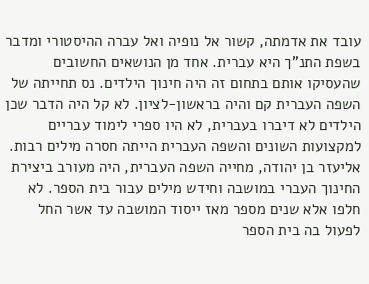עובד את אדמתה, קשור אל נופיה ואל עברה ההיסטורי ומדבר בשפת התנ"ך היא עברית. אחד מן הנושאים החשובים שהעסיקו אותם בתחום זה היה חינוך הילדים. נס תחייתה של השפה העברית קם והיה בראשון-לציון. לא קל היה הדבר שכן הילדים לא דיברו בעברית, לא היו ספרי לימוד עבריים למקצועות השונים והשפה העברית הייתה חסרה מילים רבות. אליעזר בן יהודה, מחייה השפה העברית, היה מעורב ביצירת החינוך העברי במושבה וחידש מילים עבור בית הספר. לא חלפו אלא שנים מספר מאז ייסוד המושבה עד אשר החל לפעול בה בית הספר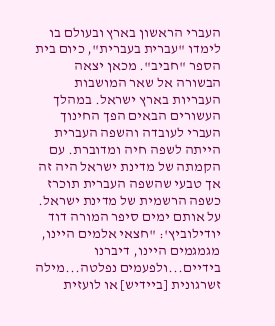העברי הראשון בארץ ובעולם בו לימדו "עברית בעברית", כיום בית הספר "חביב". מכאן יצאה הבשורה אל שאר המושבות העבריות בארץ ישראל. במהלך העשורים הבאים הפך החינוך העברי לעובדה והשפה העברית הייתה לשפה חיה ומדוברת. עם הקמתה של מדינת ישראל היה זה אך טבעי שהשפה העברית תוכרז כשפה הרשמית של מדינת ישראל.
על אותם ימים סיפר המורה דוד יודילוביץ': "חצאי אלמים היינו, מגמגמים היינו, דיברנו בידיים...ולפעמים נפלטה...מילה זשרגונית [ביידיש] או לועזית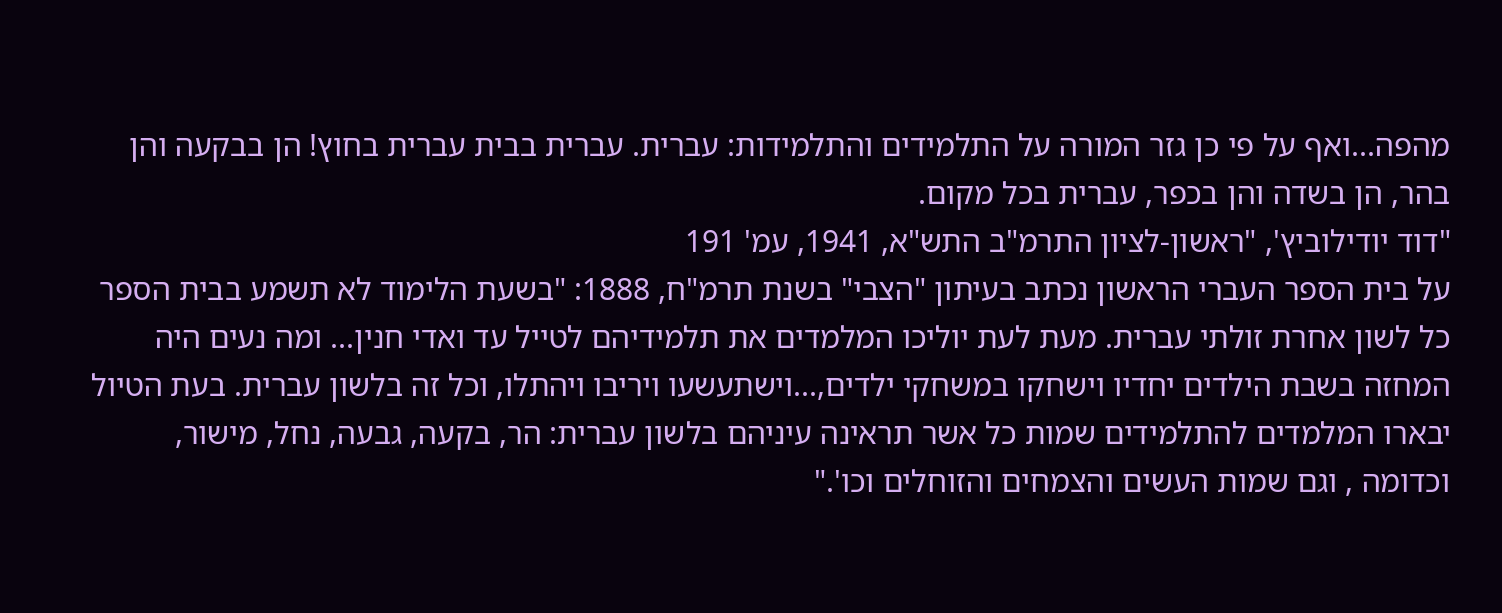מהפה...ואף על פי כן גזר המורה על התלמידים והתלמידות: עברית. עברית בבית עברית בחוץ! הן בבקעה והן בהר, הן בשדה והן בכפר, עברית בכל מקום.
"דוד יודילוביץ', "ראשון-לציון התרמ"ב התש"א, 1941, עמ' 191
על בית הספר העברי הראשון נכתב בעיתון "הצבי" בשנת תרמ"ח, 1888: "בשעת הלימוד לא תשמע בבית הספר כל לשון אחרת זולתי עברית. מעת לעת יוליכו המלמדים את תלמידיהם לטייל עד ואדי חנין... ומה נעים היה המחזה בשבת הילדים יחדיו וישחקו במשחקי ילדים,...וישתעשעו ויריבו ויהתלו, וכל זה בלשון עברית. בעת הטיול יבארו המלמדים להתלמידים שמות כל אשר תראינה עיניהם בלשון עברית: הר, בקעה, גבעה, נחל, מישור, וכדומה , וגם שמות העשים והצמחים והזוחלים וכו'."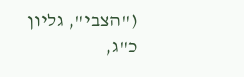("הצבי", גליון כ"ג,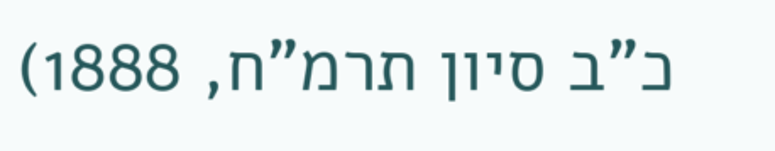כ"ב סיון תרמ"ח, 1888)